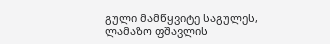გული მამწყვიტე საგულეს,
ლამაზო ფშავლის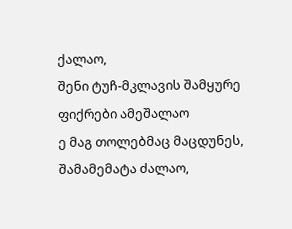ქალაო,
შენი ტუჩ-მკლავის შამყურე
ფიქრები ამეშალაო
ე მაგ თოლებმაც მაცდუნეს,
შამამემატა ძალაო,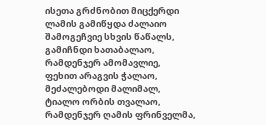ისეთა გრძნობით მიცქერდი
ლამის გამიწყდა ძალაიო
შამოგეჩვიე სხვის წაწალს,
გამიჩნდი ხათაბალაო,
რამდენჯერ ამომავლიე,
ფეხით არაგვის ჭალაო,
მეძალებოდი მალიმალ,
ტიალო ორბის თვალაო,
რამდენჯერ ღამის ფრინველმა,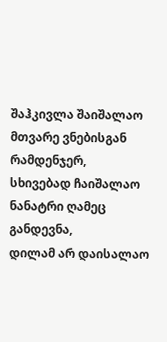შაჰკივლა შაიშალაო
მთვარე ვნებისგან რამდენჯერ,
სხივებად ჩაიშალაო
ნანატრი ღამეც განდევნა,
დილამ არ დაისალაო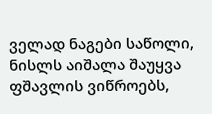ველად ნაგები საწოლი,
ნისლს აიშალა შაუყვა
ფშავლის ვიწროებს,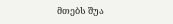მთებს შუა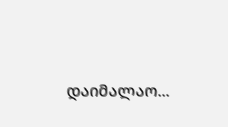დაიმალაო...